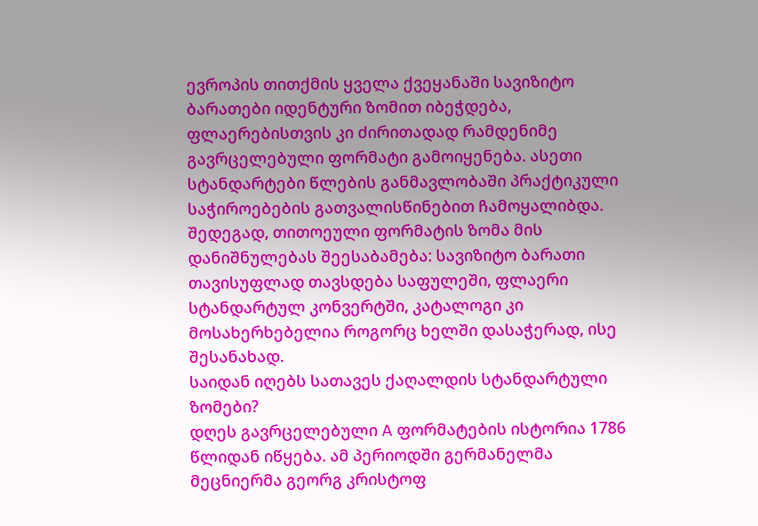ევროპის თითქმის ყველა ქვეყანაში სავიზიტო ბარათები იდენტური ზომით იბეჭდება, ფლაერებისთვის კი ძირითადად რამდენიმე გავრცელებული ფორმატი გამოიყენება. ასეთი სტანდარტები წლების განმავლობაში პრაქტიკული საჭიროებების გათვალისწინებით ჩამოყალიბდა. შედეგად, თითოეული ფორმატის ზომა მის დანიშნულებას შეესაბამება: სავიზიტო ბარათი თავისუფლად თავსდება საფულეში, ფლაერი სტანდარტულ კონვერტში, კატალოგი კი მოსახერხებელია როგორც ხელში დასაჭერად, ისე შესანახად.
საიდან იღებს სათავეს ქაღალდის სტანდარტული ზომები?
დღეს გავრცელებული A ფორმატების ისტორია 1786 წლიდან იწყება. ამ პერიოდში გერმანელმა მეცნიერმა გეორგ კრისტოფ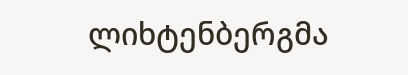ლიხტენბერგმა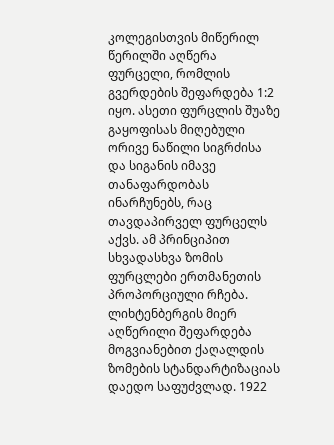კოლეგისთვის მიწერილ წერილში აღწერა ფურცელი, რომლის გვერდების შეფარდება 1:2 იყო. ასეთი ფურცლის შუაზე გაყოფისას მიღებული ორივე ნაწილი სიგრძისა და სიგანის იმავე თანაფარდობას ინარჩუნებს, რაც თავდაპირველ ფურცელს აქვს. ამ პრინციპით სხვადასხვა ზომის ფურცლები ერთმანეთის პროპორციული რჩება.
ლიხტენბერგის მიერ აღწერილი შეფარდება მოგვიანებით ქაღალდის ზომების სტანდარტიზაციას დაედო საფუძვლად. 1922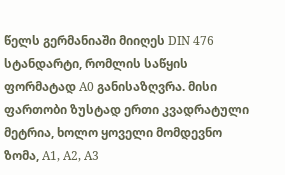წელს გერმანიაში მიიღეს DIN 476 სტანდარტი, რომლის საწყის ფორმატად A0 განისაზღვრა. მისი ფართობი ზუსტად ერთი კვადრატული მეტრია, ხოლო ყოველი მომდევნო ზომა, A1, A2, A3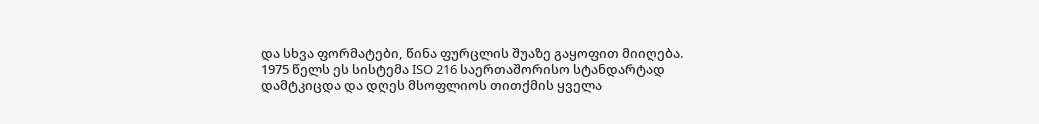და სხვა ფორმატები, წინა ფურცლის შუაზე გაყოფით მიიღება.
1975 წელს ეს სისტემა ISO 216 საერთაშორისო სტანდარტად დამტკიცდა და დღეს მსოფლიოს თითქმის ყველა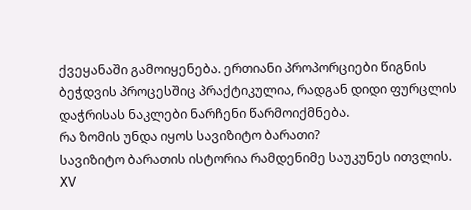ქვეყანაში გამოიყენება. ერთიანი პროპორციები წიგნის ბეჭდვის პროცესშიც პრაქტიკულია, რადგან დიდი ფურცლის დაჭრისას ნაკლები ნარჩენი წარმოიქმნება.
რა ზომის უნდა იყოს სავიზიტო ბარათი?
სავიზიტო ბარათის ისტორია რამდენიმე საუკუნეს ითვლის. XV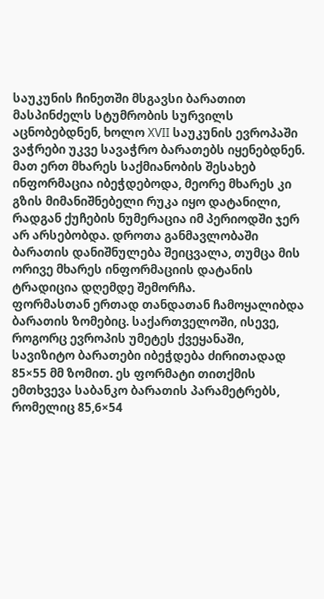საუკუნის ჩინეთში მსგავსი ბარათით მასპინძელს სტუმრობის სურვილს აცნობებდნენ, ხოლო XVII საუკუნის ევროპაში ვაჭრები უკვე სავაჭრო ბარათებს იყენებდნენ. მათ ერთ მხარეს საქმიანობის შესახებ ინფორმაცია იბეჭდებოდა, მეორე მხარეს კი გზის მიმანიშნებელი რუკა იყო დატანილი, რადგან ქუჩების ნუმერაცია იმ პერიოდში ჯერ არ არსებობდა. დროთა განმავლობაში ბარათის დანიშნულება შეიცვალა, თუმცა მის ორივე მხარეს ინფორმაციის დატანის ტრადიცია დღემდე შემორჩა.
ფორმასთან ერთად თანდათან ჩამოყალიბდა ბარათის ზომებიც. საქართველოში, ისევე, როგორც ევროპის უმეტეს ქვეყანაში, სავიზიტო ბარათები იბეჭდება ძირითადად 85×55 მმ ზომით. ეს ფორმატი თითქმის ემთხვევა საბანკო ბარათის პარამეტრებს, რომელიც 85,6×54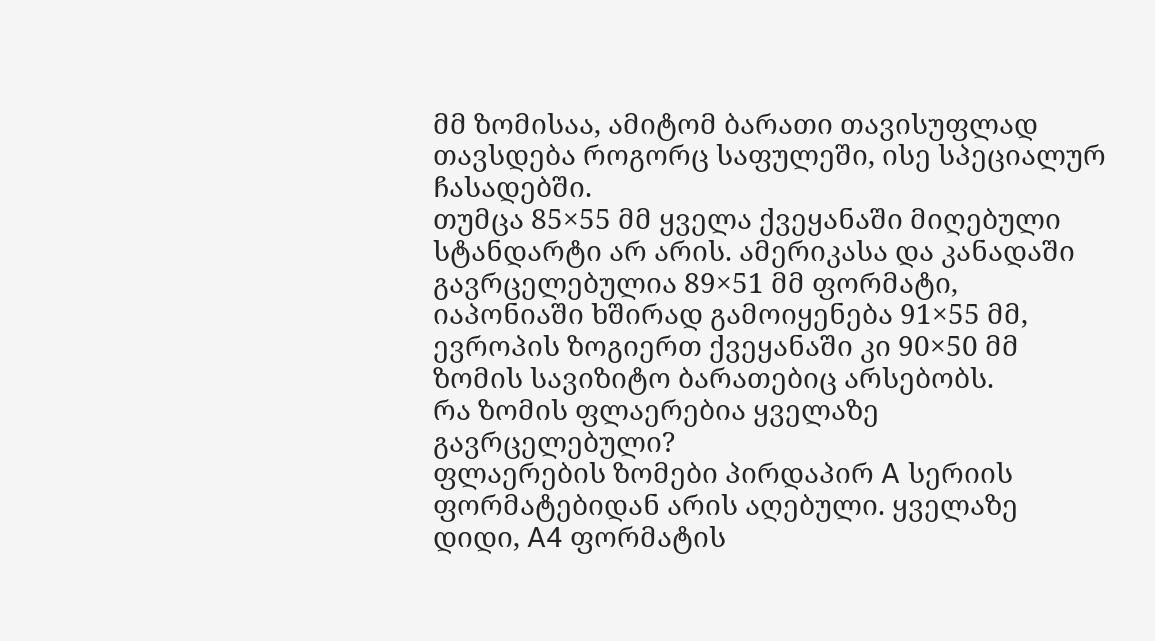მმ ზომისაა, ამიტომ ბარათი თავისუფლად თავსდება როგორც საფულეში, ისე სპეციალურ ჩასადებში.
თუმცა 85×55 მმ ყველა ქვეყანაში მიღებული სტანდარტი არ არის. ამერიკასა და კანადაში გავრცელებულია 89×51 მმ ფორმატი, იაპონიაში ხშირად გამოიყენება 91×55 მმ, ევროპის ზოგიერთ ქვეყანაში კი 90×50 მმ ზომის სავიზიტო ბარათებიც არსებობს.
რა ზომის ფლაერებია ყველაზე გავრცელებული?
ფლაერების ზომები პირდაპირ A სერიის ფორმატებიდან არის აღებული. ყველაზე დიდი, A4 ფორმატის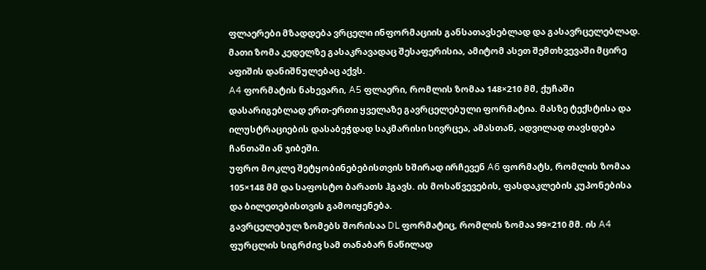ფლაერები მზადდება ვრცელი ინფორმაციის განსათავსებლად და გასავრცელებლად. მათი ზომა კედელზე გასაკრავადაც შესაფერისია, ამიტომ ასეთ შემთხვევაში მცირე აფიშის დანიშნულებაც აქვს.
A4 ფორმატის ნახევარი, A5 ფლაერი, რომლის ზომაა 148×210 მმ, ქუჩაში დასარიგებლად ერთ-ერთი ყველაზე გავრცელებული ფორმატია. მასზე ტექსტისა და ილუსტრაციების დასაბეჭდად საკმარისი სივრცეა, ამასთან, ადვილად თავსდება ჩანთაში ან ჯიბეში.
უფრო მოკლე შეტყობინებებისთვის ხშირად ირჩევენ A6 ფორმატს, რომლის ზომაა 105×148 მმ და საფოსტო ბარათს ჰგავს. ის მოსაწვევების, ფასდაკლების კუპონებისა და ბილეთებისთვის გამოიყენება.
გავრცელებულ ზომებს შორისაა DL ფორმატიც, რომლის ზომაა 99×210 მმ. ის A4 ფურცლის სიგრძივ სამ თანაბარ ნაწილად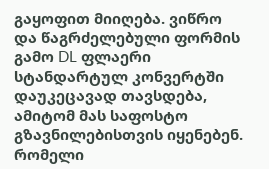გაყოფით მიიღება. ვიწრო და წაგრძელებული ფორმის გამო DL ფლაერი სტანდარტულ კონვერტში დაუკეცავად თავსდება, ამიტომ მას საფოსტო გზავნილებისთვის იყენებენ.
რომელი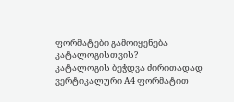ფორმატები გამოიყენება კატალოგისთვის?
კატალოგის ბეჭდვა ძირითადად ვერტიკალური A4 ფორმატით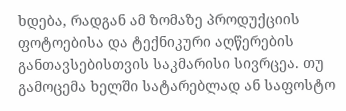ხდება, რადგან ამ ზომაზე პროდუქციის ფოტოებისა და ტექნიკური აღწერების განთავსებისთვის საკმარისი სივრცეა. თუ გამოცემა ხელში სატარებლად ან საფოსტო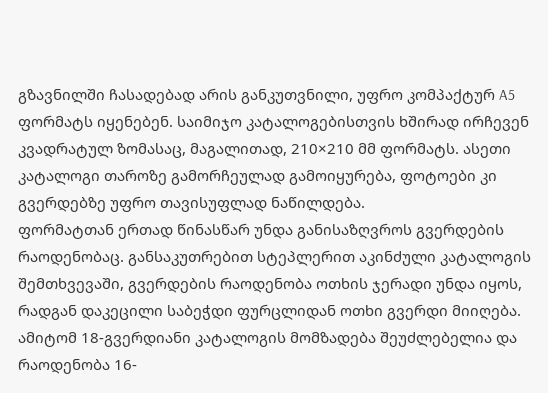გზავნილში ჩასადებად არის განკუთვნილი, უფრო კომპაქტურ A5 ფორმატს იყენებენ. საიმიჯო კატალოგებისთვის ხშირად ირჩევენ კვადრატულ ზომასაც, მაგალითად, 210×210 მმ ფორმატს. ასეთი კატალოგი თაროზე გამორჩეულად გამოიყურება, ფოტოები კი გვერდებზე უფრო თავისუფლად ნაწილდება.
ფორმატთან ერთად წინასწარ უნდა განისაზღვროს გვერდების რაოდენობაც. განსაკუთრებით სტეპლერით აკინძული კატალოგის შემთხვევაში, გვერდების რაოდენობა ოთხის ჯერადი უნდა იყოს, რადგან დაკეცილი საბეჭდი ფურცლიდან ოთხი გვერდი მიიღება. ამიტომ 18-გვერდიანი კატალოგის მომზადება შეუძლებელია და რაოდენობა 16-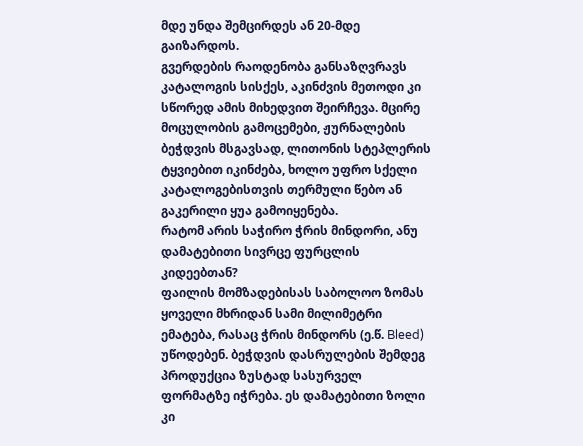მდე უნდა შემცირდეს ან 20-მდე გაიზარდოს.
გვერდების რაოდენობა განსაზღვრავს კატალოგის სისქეს, აკინძვის მეთოდი კი სწორედ ამის მიხედვით შეირჩევა. მცირე მოცულობის გამოცემები, ჟურნალების ბეჭდვის მსგავსად, ლითონის სტეპლერის ტყვიებით იკინძება, ხოლო უფრო სქელი კატალოგებისთვის თერმული წებო ან გაკერილი ყუა გამოიყენება.
რატომ არის საჭირო ჭრის მინდორი, ანუ დამატებითი სივრცე ფურცლის კიდეებთან?
ფაილის მომზადებისას საბოლოო ზომას ყოველი მხრიდან სამი მილიმეტრი ემატება, რასაც ჭრის მინდორს (ე.წ. Bleed) უწოდებენ. ბეჭდვის დასრულების შემდეგ პროდუქცია ზუსტად სასურველ ფორმატზე იჭრება. ეს დამატებითი ზოლი კი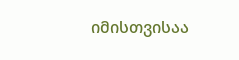იმისთვისაა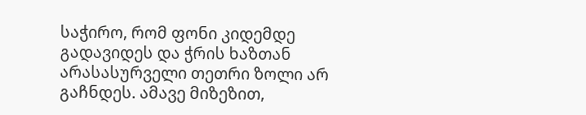საჭირო, რომ ფონი კიდემდე გადავიდეს და ჭრის ხაზთან არასასურველი თეთრი ზოლი არ გაჩნდეს. ამავე მიზეზით,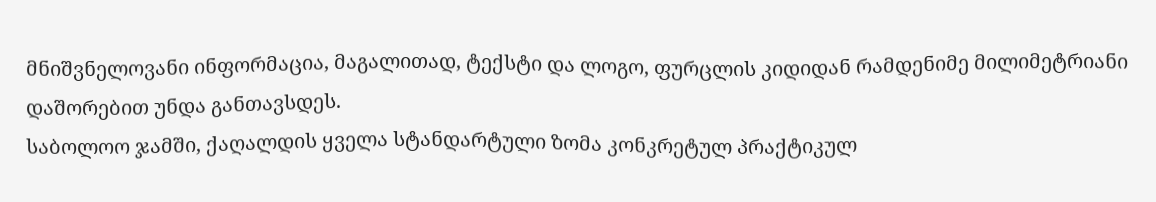მნიშვნელოვანი ინფორმაცია, მაგალითად, ტექსტი და ლოგო, ფურცლის კიდიდან რამდენიმე მილიმეტრიანი დაშორებით უნდა განთავსდეს.
საბოლოო ჯამში, ქაღალდის ყველა სტანდარტული ზომა კონკრეტულ პრაქტიკულ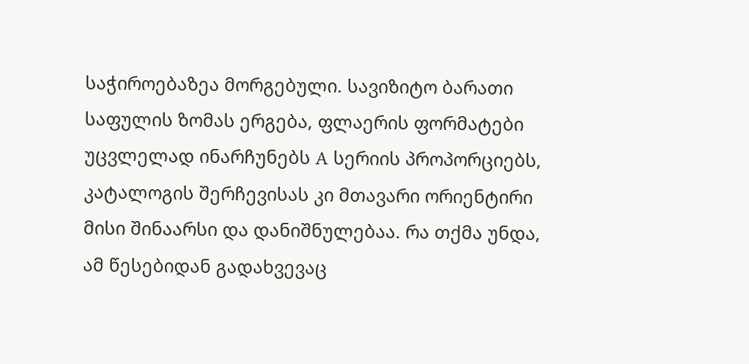საჭიროებაზეა მორგებული. სავიზიტო ბარათი საფულის ზომას ერგება, ფლაერის ფორმატები უცვლელად ინარჩუნებს A სერიის პროპორციებს, კატალოგის შერჩევისას კი მთავარი ორიენტირი მისი შინაარსი და დანიშნულებაა. რა თქმა უნდა, ამ წესებიდან გადახვევაც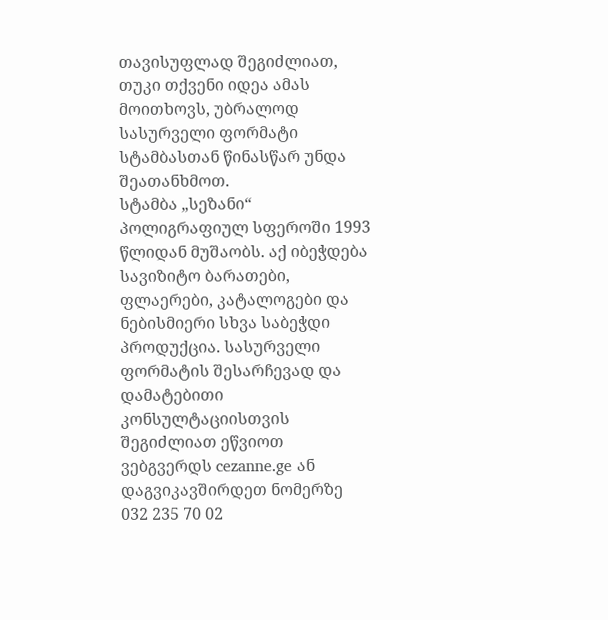თავისუფლად შეგიძლიათ, თუკი თქვენი იდეა ამას მოითხოვს, უბრალოდ სასურველი ფორმატი სტამბასთან წინასწარ უნდა შეათანხმოთ.
სტამბა „სეზანი“ პოლიგრაფიულ სფეროში 1993 წლიდან მუშაობს. აქ იბეჭდება სავიზიტო ბარათები, ფლაერები, კატალოგები და ნებისმიერი სხვა საბეჭდი პროდუქცია. სასურველი ფორმატის შესარჩევად და დამატებითი კონსულტაციისთვის შეგიძლიათ ეწვიოთ ვებგვერდს cezanne.ge ან დაგვიკავშირდეთ ნომერზე 032 235 70 02